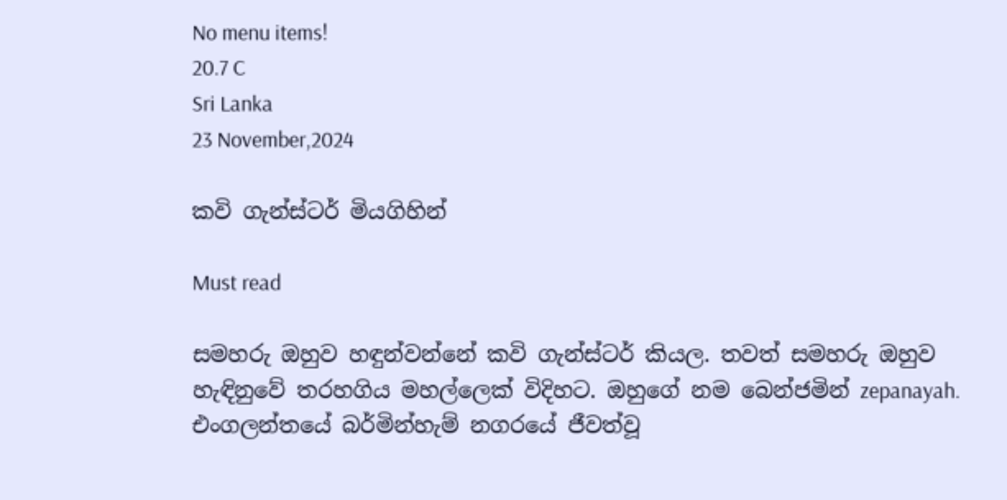No menu items!
20.7 C
Sri Lanka
23 November,2024

කවි ගැන්ස්ටර් මියගිහින්

Must read

සමහරු ඔහුව හඳුන්වන්නේ කවි ගැන්ස්ටර් කියල. තවත් සමහරු ඔහුව හැඳිනුවේ තරහගිය මහල්ලෙක් විදිහට. ඔහුගේ නම බෙන්ජමින් zepanayah. එංගලන්තයේ බර්මින්හැම් නගරයේ ජීවත්වූ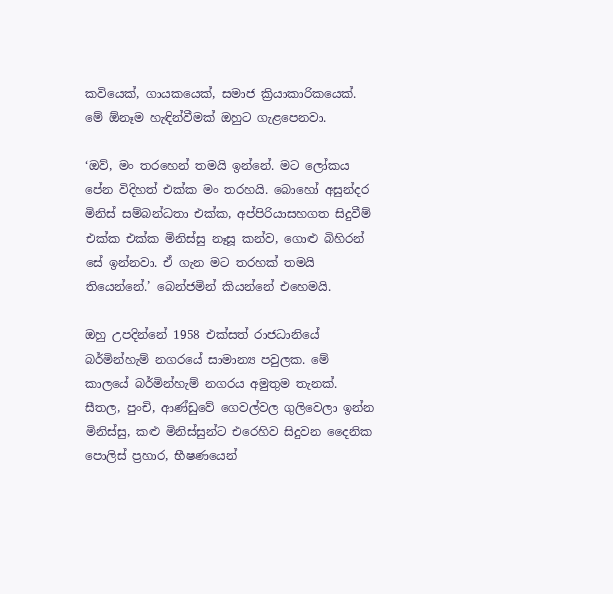කවියෙක්, ගායකයෙක්, සමාජ ක්‍රියාකාරිකයෙක්. මේ ඕනෑම හැඳින්වීමක් ඔහුට ගැළපෙනවා.

‘ඔව්, මං තරහෙන් තමයි ඉන්නේ. මට ලෝකය පේන විදිහත් එක්ක මං තරහයි. බොහෝ අසුන්දර මිනිස් සම්බන්ධතා එක්ක, අප්පිරියාසහගත සිදුවීම් එක්ක එක්ක මිනිස්සු නෑසූ කන්ව, ගොළු බිහිරන් සේ ඉන්නවා. ඒ ගැන මට තරහක් තමයි තියෙන්නේ.’ බෙන්ජමින් කියන්නේ එහෙමයි.

ඔහු උපදින්නේ 1958 එක්සත් රාජධානියේ බර්මින්හැම් නගරයේ සාමාන්‍ය පවුලක. මේ කාලයේ බර්මින්හැම් නගරය අමුතුම තැනක්. සීතල, පුංචි, ආණ්ඩුවේ ගෙවල්වල ගුලිවෙලා ඉන්න මිනිස්සු, කළු මිනිස්සුන්ට එරෙහිව සිදුවන දෛනික පොලිස් ප්‍රහාර, භීෂණයෙන්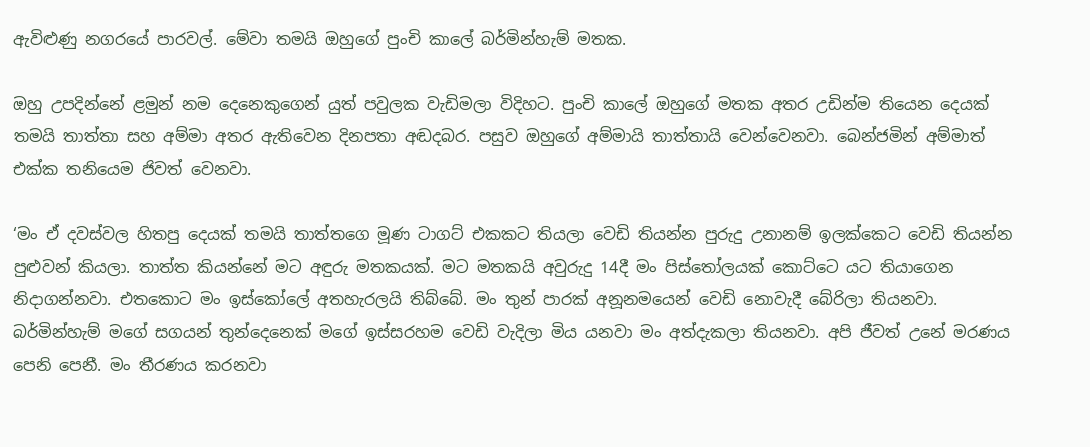ඇවිළුණු නගරයේ පාරවල්. මේවා තමයි ඔහුගේ පුංචි කාලේ බර්මින්හැම් මතක.

ඔහු උපදින්නේ ළමුන් නම දෙනෙකුගෙන් යුත් පවුලක වැඩිමලා විදිහට. පුංචි කාලේ ඔහුගේ මතක අතර උඩින්ම තියෙන දෙයක් තමයි තාත්තා සහ අම්මා අතර ඇතිවෙන දිනපතා අඬදබර. පසුව ඔහුගේ අම්මායි තාත්තායි වෙන්වෙනවා. බෙන්ජමින් අම්මාත් එක්ක තනියෙම ජිවත් වෙනවා.

‘මං ඒ දවස්වල හිතපු දෙයක් තමයි තාත්තගෙ මූණ ටාගට් එකකට තියලා වෙඩි තියන්න පුරුදු උනානම් ඉලක්කෙට වෙඩි තියන්න පුළුවන් කියලා. තාත්ත කියන්නේ මට අඳුරු මතකයක්. මට මතකයි අවුරුදු 14දී මං පිස්තෝලයක් කොට්ටෙ යට තියාගෙන නිදාගන්නවා. එතකොට මං ඉස්කෝලේ අතහැරලයි තිබ්බේ. මං තුන් පාරක් අනූනමයෙන් වෙඩි නොවැදී බේරිලා තියනවා. බර්මින්හැම් මගේ සගයන් තුන්දෙනෙක් මගේ ඉස්සරහම වෙඩි වැදිලා මිය යනවා මං අත්දැකලා තියනවා. අපි ජීවත් උනේ මරණය පෙනි පෙනී. මං තීරණය කරනවා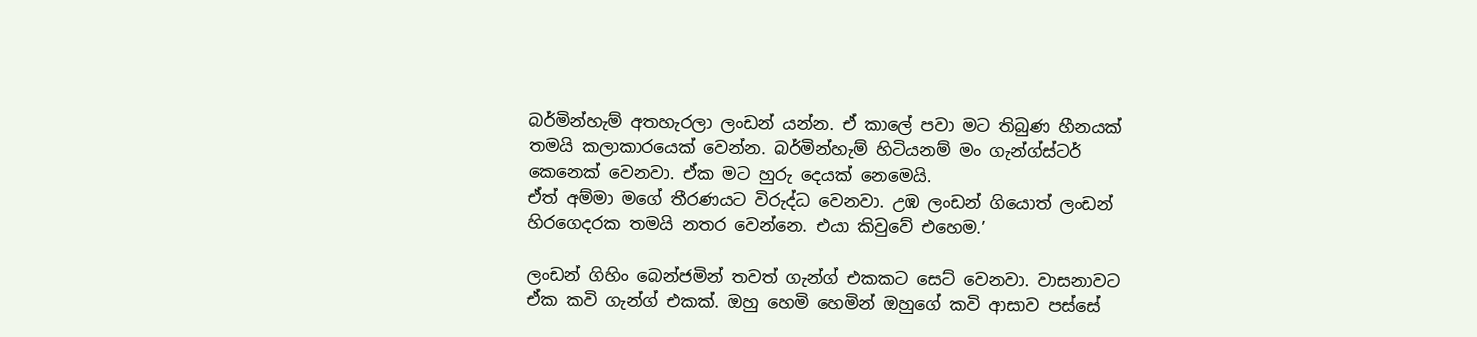බර්මින්හැම් අතහැරලා ලංඩන් යන්න. ඒ කාලේ පවා මට තිබුණ හීනයක් තමයි කලාකාරයෙක් වෙන්න. බර්මින්හැම් හිටියනම් මං ගැන්ග්ස්ටර් කෙනෙක් වෙනවා. ඒක මට හුරු දෙයක් නෙමෙයි.
ඒත් අම්මා මගේ තීරණයට විරුද්ධ වෙනවා. උඹ ලංඩන් ගියොත් ලංඩන් හිරගෙදරක තමයි නතර වෙන්නෙ. එයා කිවුවේ එහෙම.’

ලංඩන් ගිහිං බෙන්ජමින් තවත් ගැන්ග් එකකට සෙට් වෙනවා. වාසනාවට ඒක කවි ගැන්ග් එකක්. ඔහු හෙමි හෙමින් ඔහුගේ කවි ආසාව පස්සේ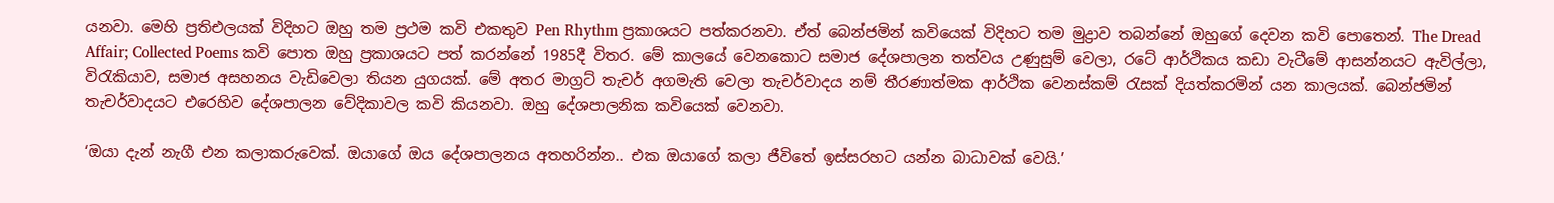යනවා. මෙහි ප්‍රතිඑලයක් විදිහට ඔහු තම ප්‍රථම කවි එකතුව Pen Rhythm ප්‍රකාශයට පත්කරනවා. ඒත් බෙන්ජමින් කවියෙක් විදිහට තම මුද්‍රාව තබන්නේ ඔහුගේ දෙවන කවි පොතෙන්. The Dread Affair; Collected Poems කවි පොත ඔහු ප්‍රකාශයට පත් කරන්නේ 1985දී විතර. මේ කාලයේ වෙනකොට සමාජ දේශපාලන තත්වය උණුසුම් වෙලා, රටේ ආර්ථිකය කඩා වැටීමේ ආසන්නයට ඇවිල්ලා, විරැකියාව, සමාජ අසහනය වැඩිවෙලා තියන යුගයක්. මේ අතර මාග්‍රට් තැචර් අගමැති වෙලා තැචර්වාදය නම් තීරණාත්මක ආර්ථික වෙනස්කම් රැසක් දියත්කරමින් යන කාලයක්. බෙන්ජමින් තැචර්වාදයට එරෙහිව දේශපාලන වේදිකාවල කවි කියනවා. ඔහු දේශපාලනික කවියෙක් වෙනවා.

‘ඔයා දැන් නැගී එන කලාකරුවෙක්. ඔයාගේ ඔය දේශපාලනය අතහරින්න.. එක ඔයාගේ කලා ජීවිතේ ඉස්සරහට යන්න බාධාවක් වෙයි.’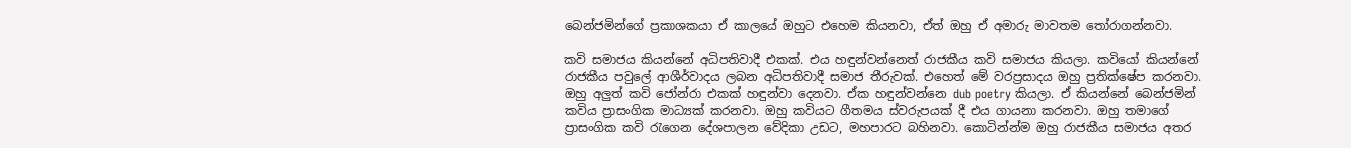බෙන්ජමින්ගේ ප්‍රකාශකයා ඒ කාලයේ ඔහුට එහෙම කියනවා, ඒත් ඔහු ඒ අමාරු මාවතම තෝරාගන්නවා.

කවි සමාජය කියන්නේ අධිපතිවාදී එකක්. එය හඳුන්වන්නෙත් රාජකීය කවි සමාජය කියලා. කවියෝ කියන්නේ රාජකීය පවුලේ ආශීර්වාදය ලබන අධිපතිවාදී සමාජ තීරුවක්. එහෙත් මේ වරප්‍රසාදය ඔහු ප්‍රතික්ෂේප කරනවා. ඔහු අලුත් කවි ජෝන්රා එකක් හඳුන්වා දෙනවා. ඒක හඳුන්වන්නෙ dub poetry කියලා. ඒ කියන්නේ බෙන්ජමින් කවිය ප්‍රාසංගික මාධ්‍යක් කරනවා. ඔහු කවියට ගීතමය ස්වරුපයක් දී එය ගායනා කරනවා. ඔහු තමාගේ ප්‍රාසංගික කවි රැගෙන දේශපාලන වේදිකා උඩට, මහපාරට බහිනවා. කොටින්න්ම ඔහු රාජකීය සමාජය අතර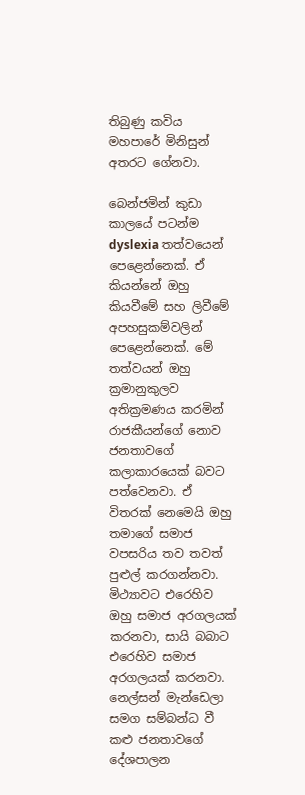තිබුණු කවිය මහපාරේ මිනිසුන් අතරට ගේනවා.

බෙන්ජමින් කුඩා කාලයේ පටන්ම dyslexia තත්වයෙන් පෙළෙන්නෙක්. ඒ කියන්නේ ඔහු කියවීමේ සහ ලිවීමේ අපහසුකම්වලින් පෙළෙන්නෙක්. මේ තත්වයන් ඔහු ක්‍රමානුකුලව අතික්‍රමණය කරමින් රාජකීයන්ගේ නොව ජනතාවගේ කලාකාරයෙක් බවට පත්වෙනවා. ඒ විතරක් නෙමෙයි ඔහු තමාගේ සමාජ වපසරිය තව තවත් පුළුල් කරගන්නවා. මිථ්‍යාවට එරෙහිව ඔහු සමාජ අරගලයක් කරනවා, සායි බබාට එරෙහිව සමාජ අරගලයක් කරනවා. නෙල්සන් මැන්ඩෙලා සමග සම්බන්ධ වී කළු ජනතාවගේ දේශපාලන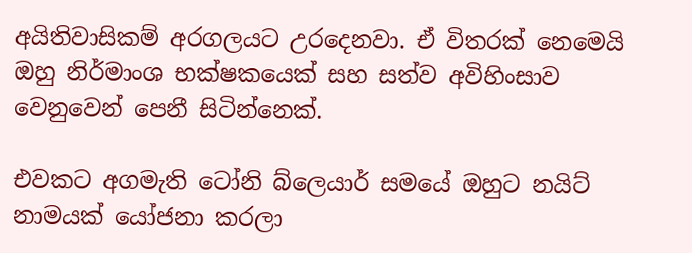අයිතිවාසිකම් අරගලයට උරදෙනවා. ඒ විතරක් නෙමෙයි ඔහු නිර්මාංශ භක්ෂකයෙක් සහ සත්ව අවිහිංසාව වෙනුවෙන් පෙනී සිටින්නෙක්.

එවකට අගමැති ටෝනි බ්ලෙයාර් සමයේ ඔහුට නයිට් නාමයක් යෝජනා කරලා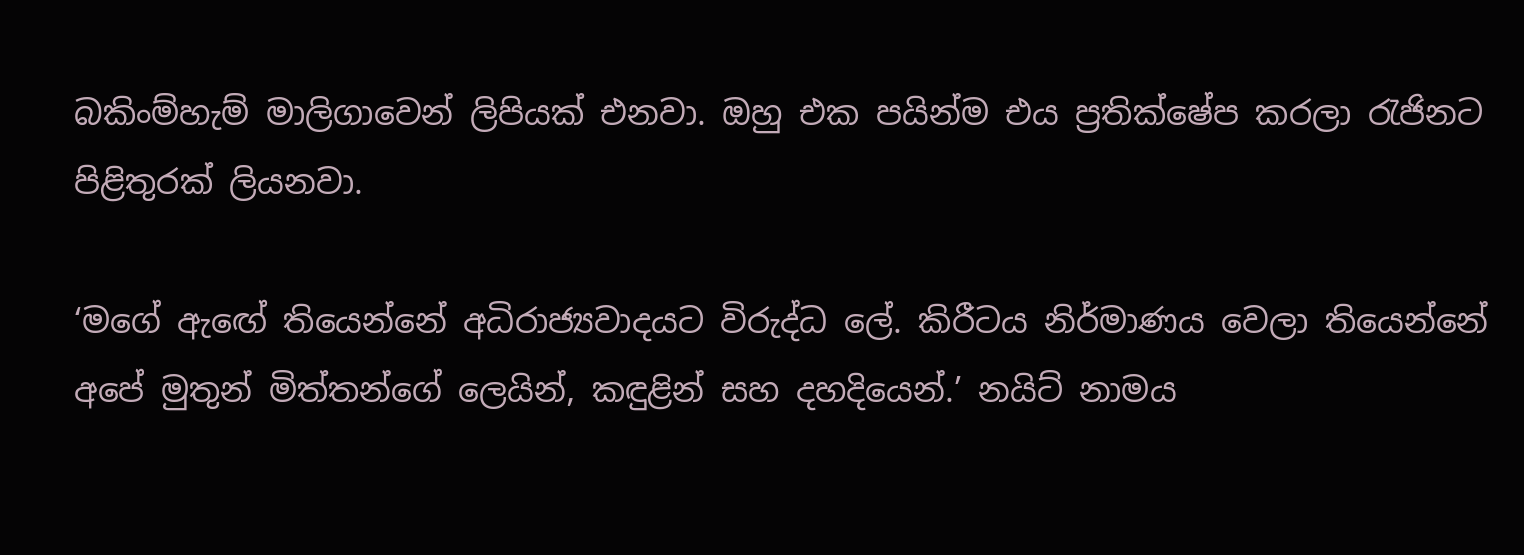බකිංම්හැම් මාලිගාවෙන් ලිපියක් එනවා. ඔහු එක පයින්ම එය ප්‍රතික්ෂේප කරලා රැජිනට පිළිතුරක් ලියනවා.

‘මගේ ඇඟේ තියෙන්නේ අධිරාජ්‍යවාදයට විරුද්ධ ලේ. කිරීටය නිර්මාණය වෙලා තියෙන්නේ අපේ මුතුන් මිත්තන්ගේ ලෙයින්, කඳුළින් සහ දහදියෙන්.’ නයිට් නාමය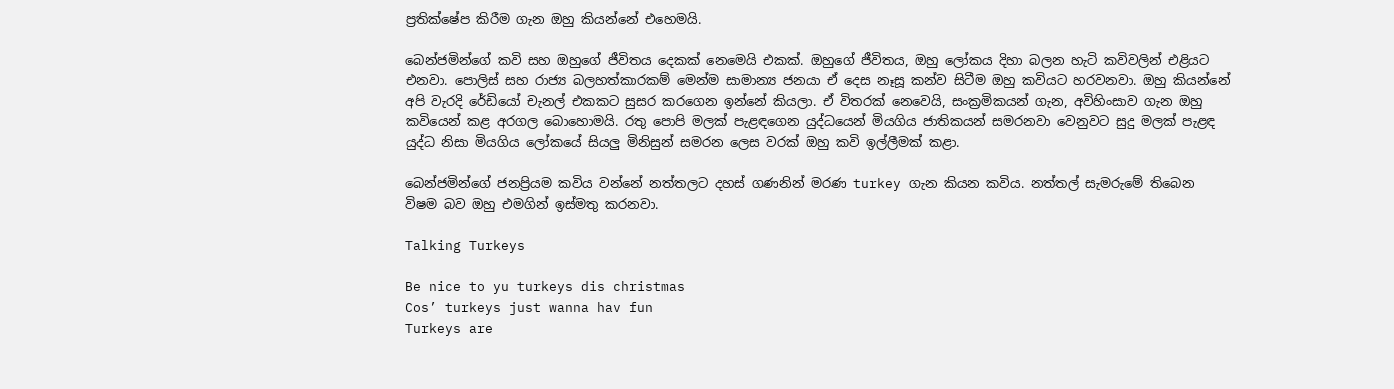ප්‍රතික්ෂේප කිරීම ගැන ඔහු කියන්නේ එහෙමයි.

බෙන්ජමින්ගේ කවි සහ ඔහුගේ ජීවිතය දෙකක් නෙමෙයි එකක්. ඔහුගේ ජීවිතය, ඔහු ලෝකය දිහා බලන හැටි කවිවලින් එළියට එනවා. පොලිස් සහ රාජ්‍ය බලහත්කාරකම් මෙන්ම සාමාන්‍ය ජනයා ඒ දෙස නෑසූ කන්ව සිටීම ඔහු කවියට හරවනවා. ඔහු කියන්නේ අපි වැරදි රේඩියෝ චැනල් එකකට සුසර කරගෙන ඉන්නේ කියලා. ඒ විතරක් නෙවෙයි, සංක්‍රමිකයන් ගැන, අවිහිංසාව ගැන ඔහු කවියෙන් කළ අරගල බොහොමයි. රතු පොපි මලක් පැළඳගෙන යුද්ධයෙන් මියගිය ජාතිකයන් සමරනවා වෙනුවට සුදු මලක් පැළඳ යුද්ධ නිසා මියගිය ලෝකයේ සියලු මිනිසුන් සමරන ලෙස වරක් ඔහු කවි ඉල්ලීමක් කළා.

බෙන්ජමින්ගේ ජනප්‍රියම කවිය වන්නේ නත්තලට දහස් ගණනින් මරණ turkey ගැන කියන කවිය. නත්තල් සැමරුමේ තිබෙන විෂම බව ඔහු එමගින් ඉස්මතු කරනවා.

Talking Turkeys

Be nice to yu turkeys dis christmas
Cos’ turkeys just wanna hav fun
Turkeys are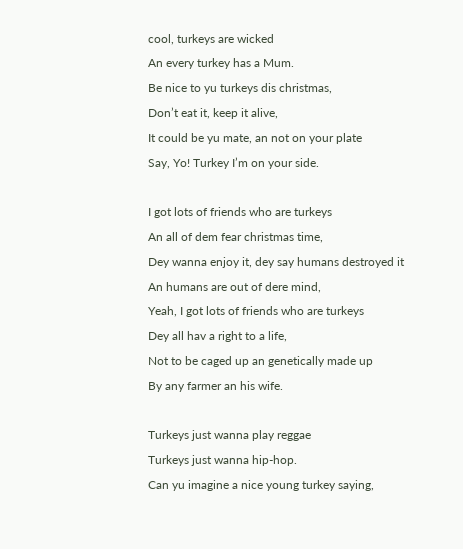cool, turkeys are wicked
An every turkey has a Mum.
Be nice to yu turkeys dis christmas,
Don’t eat it, keep it alive,
It could be yu mate, an not on your plate
Say, Yo! Turkey I’m on your side.

I got lots of friends who are turkeys
An all of dem fear christmas time,
Dey wanna enjoy it, dey say humans destroyed it
An humans are out of dere mind,
Yeah, I got lots of friends who are turkeys
Dey all hav a right to a life,
Not to be caged up an genetically made up
By any farmer an his wife.

Turkeys just wanna play reggae
Turkeys just wanna hip-hop.
Can yu imagine a nice young turkey saying,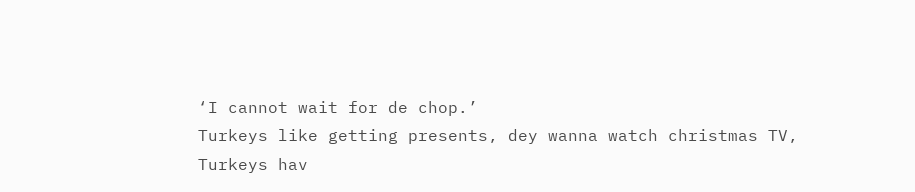‘I cannot wait for de chop.’
Turkeys like getting presents, dey wanna watch christmas TV,
Turkeys hav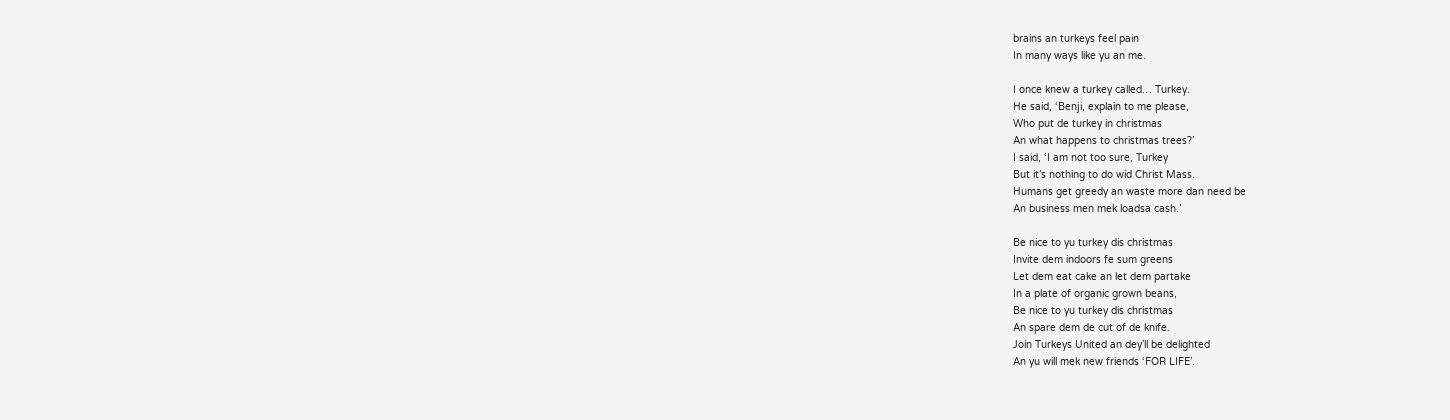brains an turkeys feel pain
In many ways like yu an me.

I once knew a turkey called… Turkey.
He said, ‘Benji, explain to me please,
Who put de turkey in christmas
An what happens to christmas trees?’
I said, ‘I am not too sure, Turkey
But it’s nothing to do wid Christ Mass.
Humans get greedy an waste more dan need be
An business men mek loadsa cash.’

Be nice to yu turkey dis christmas
Invite dem indoors fe sum greens
Let dem eat cake an let dem partake
In a plate of organic grown beans,
Be nice to yu turkey dis christmas
An spare dem de cut of de knife.
Join Turkeys United an dey’ll be delighted
An yu will mek new friends ‘FOR LIFE’.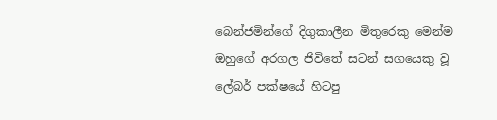බෙන්ජමින්ගේ දිගුකාලීන මිතුරෙකු මෙන්ම ඔහුගේ අරගල ජිවිතේ සටන් සගයෙකු වූ ලේබර් පක්ෂයේ හිටපු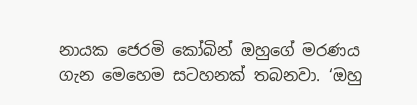නායක ජෙරමි කෝබින් ඔහුගේ මරණය ගැන මෙහෙම සටහනක් තබනවා. ‘ඔහු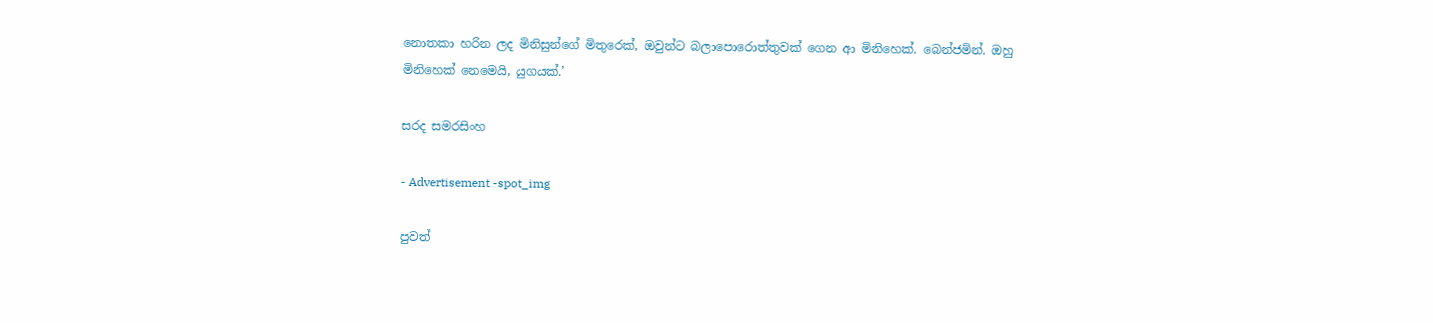නොතකා හරින ලද මිනිසුන්ගේ මිතුරෙක්, ඔවුන්ට බලාපොරොත්තුවක් ගෙන ආ මිනිහෙක්. බෙන්ජමින්. ඔහු මිනිහෙක් නෙමෙයි, යුගයක්.’

සරද සමරසිංහ

- Advertisement -spot_img

පුවත්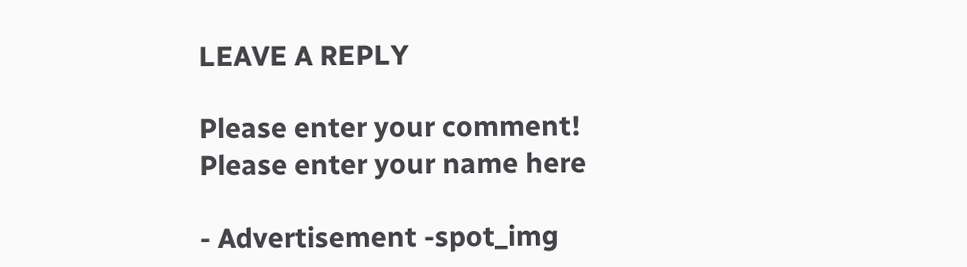LEAVE A REPLY

Please enter your comment!
Please enter your name here

- Advertisement -spot_img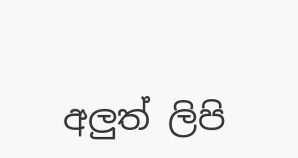අලුත් ලිපි